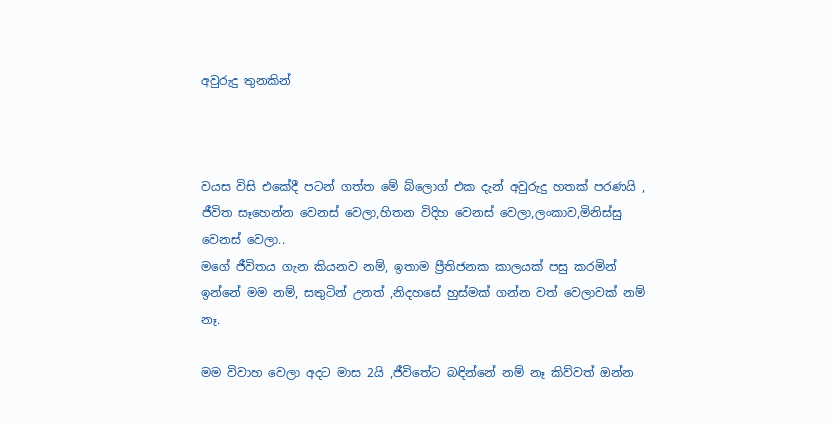අවුරුදු තුනකින්



වයස විසි එකේදී පටන් ගත්ත මේ බ්ලොග් එක දැන් අවුරුදු හතක් පරණයි , ජීවිත සෑහෙන්න වෙනස් වෙලා,හිතන විදිහ වෙනස් වෙලා,ලංකාව,මිනිස්සු වෙනස් වෙලා..
මගේ ජීවිතය ගැන කියනව නම්, ඉතාම ප්‍රීතිජනක කාලයක් පසු කරමින් ඉන්නේ මම නම්, සතුටින් උනත් ,නිදහසේ හුස්මක් ගන්න වත් වෙලාවක් නම් නෑ.

මම විවාහ වෙලා අදට මාස 2යි ,ජීවිතේට බඳින්නේ නම් නෑ කිව්වත් ඔන්න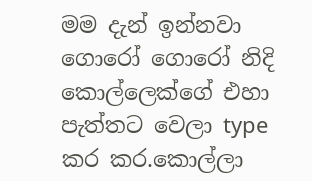මම දැන් ඉන්නවා ගොරෝ ගොරෝ නිදි කොල්ලෙක්ගේ එහා පැත්තට වෙලා type කර කර.කොල්ලා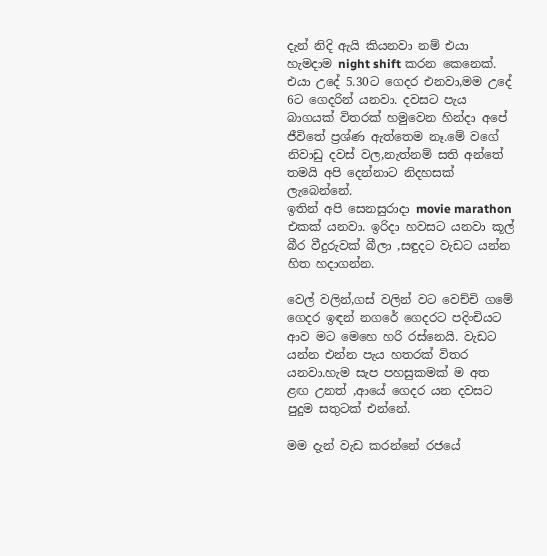දැන් නිදි ඇයි කියනවා නම් එයා හැමදාම night shift කරන කෙනෙක්. එයා උදේ 5.30ට ගෙදර එනවා,මම උදේ 6ට ගෙදරින් යනවා. දවසට පැය බාගයක් විතරක් හමුවෙන හින්දා අපේ ජීවිතේ ප්‍රශ්ණ ඇත්තෙම නෑ.මේ වගේ නිවාඩු දවස් වල,නැත්නම් සති අන්තේ තමයි අපි දෙන්නාට නිදහසක් ලැබෙන්නේ.
ඉතින් අපි සෙනසුරාදා movie marathon එකක් යනවා. ඉරිදා හවසට යනවා කූල් බීර වීදුරුවක් බීලා ,සඳුදට වැඩට යන්න හිත හදාගන්න.

වෙල් වලින්,ගස් වලින් වට වෙච්චි ගමේ ගෙදර ඉඳන් නගරේ ගෙදරට පදිංචියට ආව මට මෙහෙ හරි රස්නෙයි. වැඩට යන්න එන්න පැය හතරක් විතර යනවා.හැම සැප පහසුකමක් ම අත ළඟ උනත් ,ආයේ ගෙදර යන දවසට පුදුම සතුටක් එන්නේ.

මම දැන් වැඩ කරන්නේ රජයේ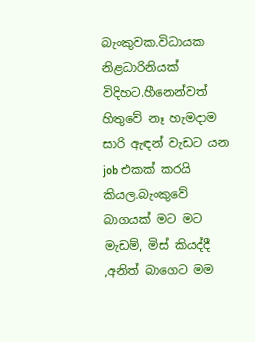බැංකුවක.විධායක නිළධාරිනියක් විදිහට.හීනෙන්වත් හිතුවේ නෑ හැමදාම සාරි ඇඳන් වැඩට යන job එකක් කරයි කියල.බැංකුවේ බාගයක් මට මට මැඩම්, මිස් කියද්දී ,අනිත් බාගෙට මම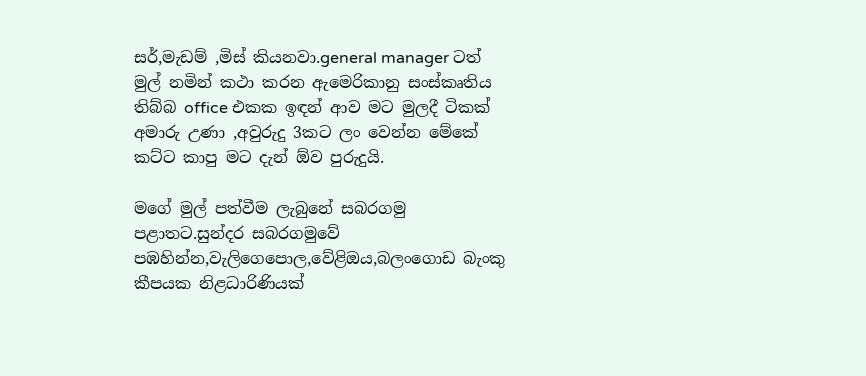සර්,මැඩම් ,මිස් කියනවා.general manager ටත් මුල් නමින් කථා කරන ඇමෙරිකානු සංස්කෘතිය තිබ්බ office එකක ඉඳන් ආව මට මුලදී ටිකක් අමාරු උණා ,අවුරුදු 3කට ලං වෙන්න මේකේ කට්ට කාපු මට දැන් ඕව පුරුදුයි.

මගේ මුල් පත්වීම ලැබුනේ සබරගමු පළාතට.සුන්දර සබරගමුවේ පඹහින්න,වැලිගෙපොල,වේළිඔය,බලංගොඩ බැංකු කීපයක නිළධාරිණියක්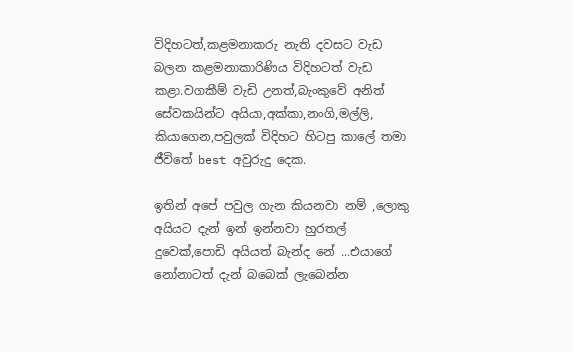විදිහටත්,කළමනාකරු නැති දවසට වැඩ බලන කළමනාකාරිණිය විදිහටත් වැඩ කළා.වගකීම් වැඩි උනත්,බැංකුවේ අනිත් සේවකයින්ට අයියා,අක්කා,නංගි,මල්ලි, කියාගෙන,පවුලක් විදිහට හිටපු කාලේ තමා ජීවිතේ best අවුරුදු දෙක.

ඉතින් අපේ පවුල ගැන කියනවා නම් ,ලොකු අයියට දැන් ඉන් ඉන්නවා හුරතල් දුවෙක්,පොඩි අයියත් බැන්ද නේ ...එයාගේ නෝනාටත් දැන් බබෙක් ලැබෙන්න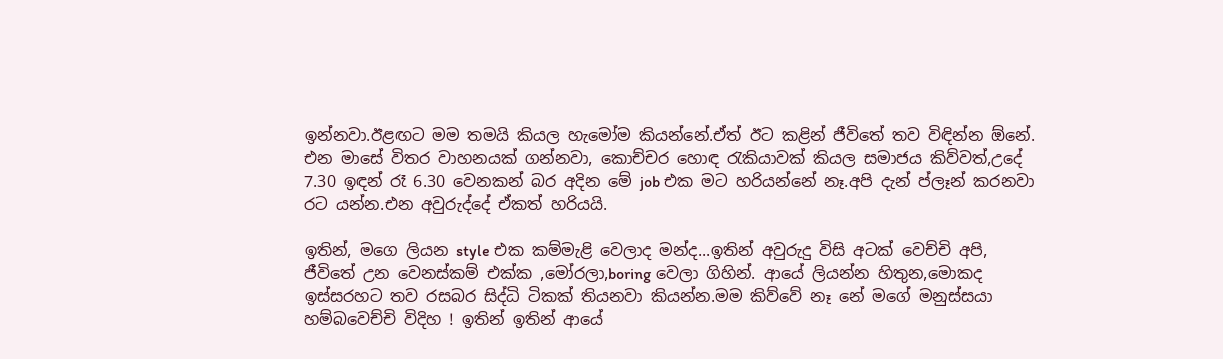ඉන්නවා.ඊළඟට මම තමයි කියල හැමෝම කියන්නේ.ඒත් ඊට කළින් ජීවිතේ තව විඳින්න ඕනේ. එන මාසේ විතර වාහනයක් ගන්නවා, කොච්චර හොඳ රැකියාවක් කියල සමාජය කිව්වත්,උදේ 7.30 ඉඳන් රෑ 6.30 වෙනකන් බර අදින මේ job එක මට හරියන්නේ නෑ.අපි දැන් ප්ලෑන් කරනවා රට යන්න.එන අවුරුද්දේ ඒකත් හරියයි.

ඉතින්, මගෙ ලියන style එක කම්මැළි වෙලාද මන්ද...ඉතින් අවුරුදු විසි අටක් වෙච්චි අපි, ජීවිතේ උන වෙනස්කම් එක්ක ,මෝරලා,boring වෙලා ගිහින්. ආයේ ලියන්න හිතුන,මොකද ඉස්සරහට තව රසබර සිද්ධි ටිකක් තියනවා කියන්න.මම කිව්වේ නෑ නේ මගේ මනුස්සයා හම්බවෙච්චි විදිහ ! ඉතින් ඉතින් ආයේ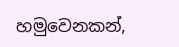හමුවෙනකන්,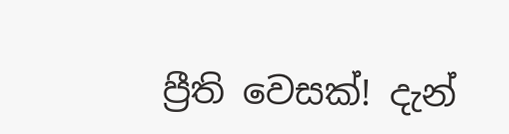ප්‍රීති වෙසක්! දැන්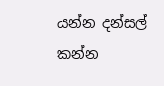යන්න දන්සල් කන්න